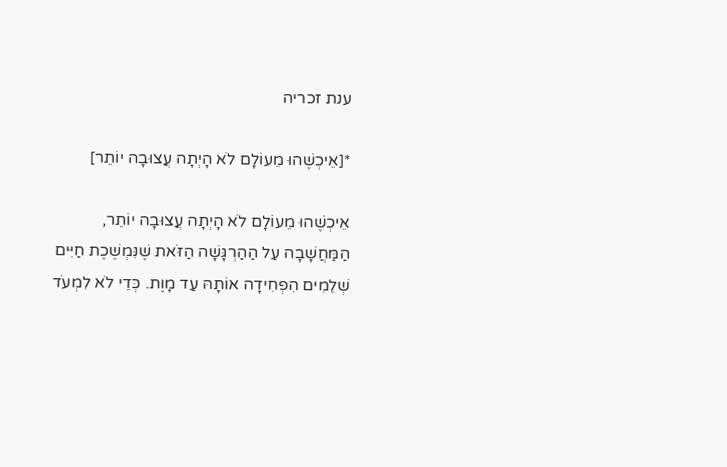ענת זכריה

*[אֵיכְשֶׁהוּ מֵעוֹלָם לֹא הָיְתָה עֲצוּבָה יוֹתֵר]

אֵיכְשֶׁהוּ מֵעוֹלָם לֹא הָיְתָה עֲצוּבָה יוֹתֵר, הַמַּחֲשָׁבָה עַל הַהַרְגָּשָׁה הַזֹּאת שֶׁנִּמְשֶׁכֶת חַיִּים שְׁלֵמִים הִפְחִידָה אוֹתָהּ עַד מָוֶת. כְּדֵי לֹא לִמְעֹד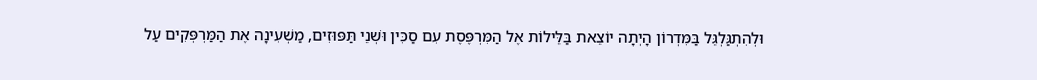וּלְהִתְגַּלְגֵּל בַּמִּדְרוֹן הָיְתָה יוֹצֵאת בַּלֵּילוֹת אֶל הַמִּרְפֶּסֶת עִם סַכִּין וּשְׁנֵי תַּפּוּזִים, מַשְׁעִינָה אֶת הַמַּרְפְּקִים עַל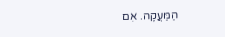הַמַּעֲקֶה. אִם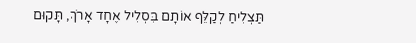תַּצְלִיחַ לְקַלֵּף אוֹתָם בִּסְלִיל אֶחָד אָרֹךְ, תָּקוּם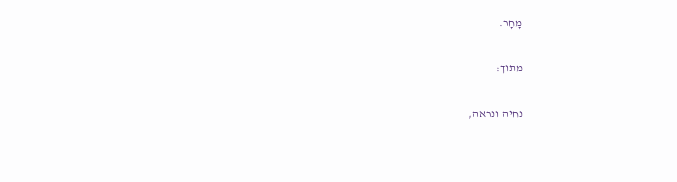מָחָר.

מתוך:

נחיה ונראה,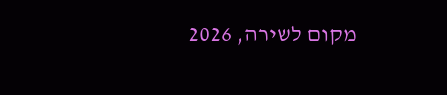מקום לשירה, 2026